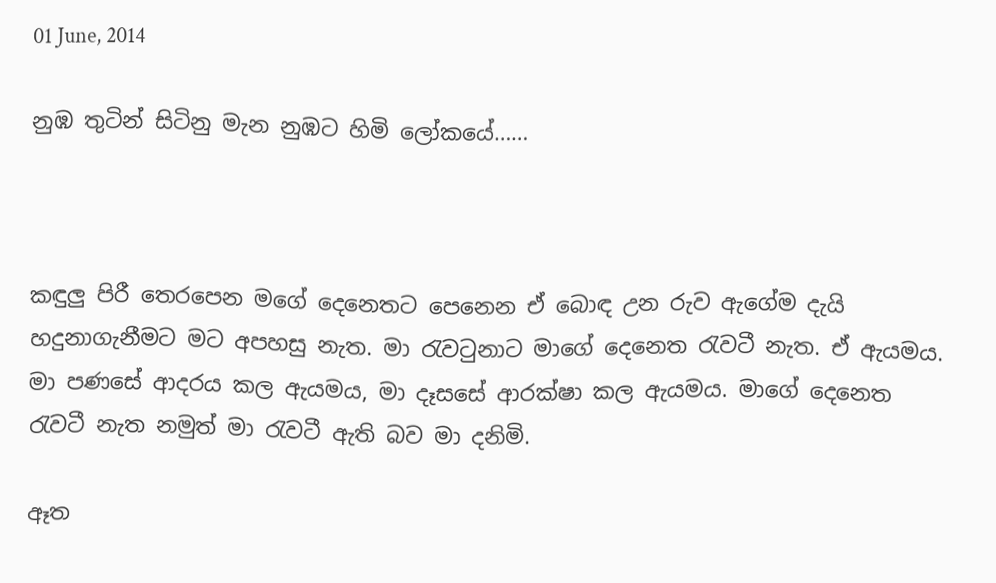01 June, 2014

නුඹ තුටින් සිටිනු මැන නුඹට හිමි ලෝකයේ……



කඳුලු පිරී තෙරපෙන මගේ දෙනෙතට පෙනෙන ඒ බොඳ උන රුව ඇගේම දැයි හදුනාගැනීමට මට අපහසු නැත. මා රැවටුනාට මාගේ දෙනෙත රැවටී නැත. ඒ ඇයමය. මා පණසේ ආදරය කල ඇයමය, මා දෑසසේ ආරක්ෂා කල ඇයමය. මාගේ දෙනෙත රැවටී නැත නමුත් මා රැවටී ඇති බව මා දනිමි.

ඈත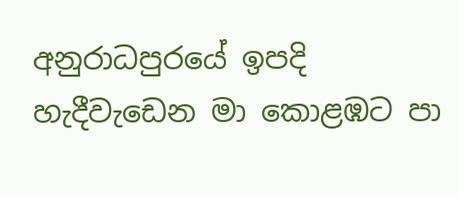අනුරාධපුරයේ ඉපදි හැදීවැඩෙන මා කොළඹට පා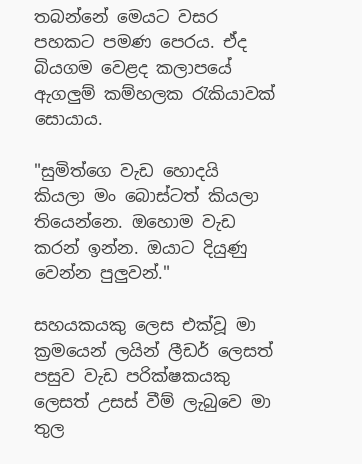තබන්නේ මෙයට වසර පහකට පමණ පෙරය. ඒද බියගම වෙළද කලාපයේ ඇගලුම් කම්හලක රැකියාවක් සොයාය.

"සුමිත්ගෙ වැඩ හොදයි කියලා මං බොස්ටත් කියලා තියෙන්නෙ. ඔහොම වැඩ කරන් ඉන්න. ඔයාට දියුණු වෙන්න පුලුවන්."

සහයකයකු ලෙස එක්වූ මා ක්‍රමයෙන් ලයින් ලීඩර් ලෙසත් පසුව වැඩ පරික්ෂකයකු ලෙසත් උසස් වීම් ලැබුවෙ මා තුල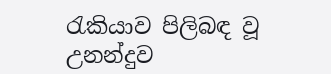රැකියාව පිලිබඳ වූ උනන්දුව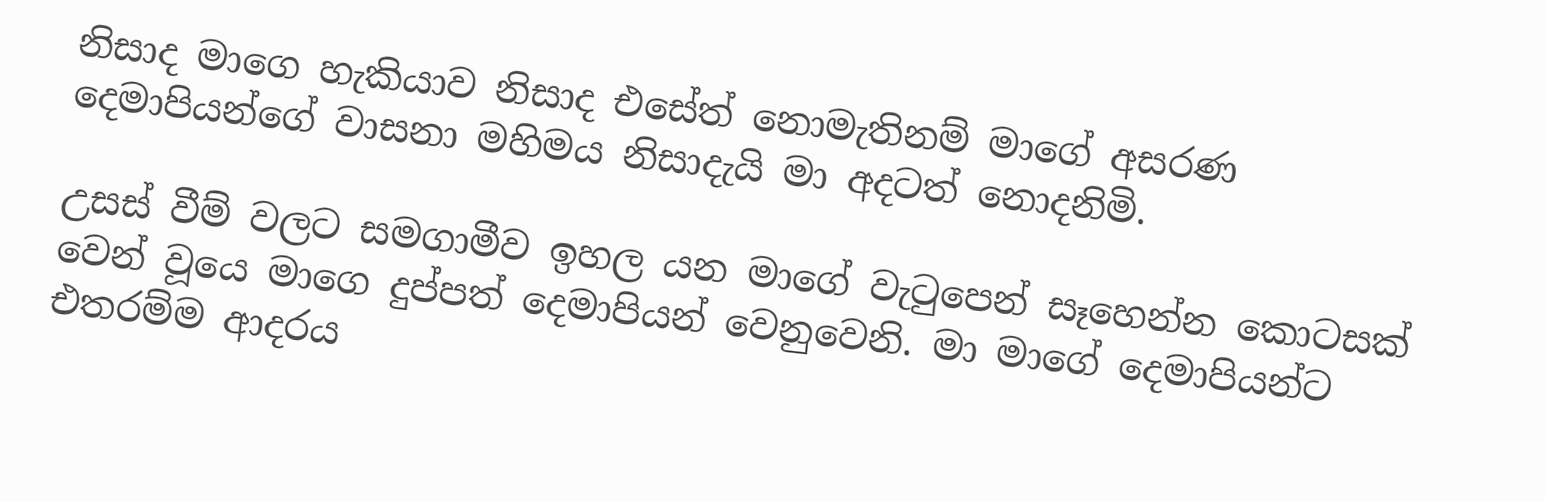නිසාද මාගෙ හැකියාව නිසාද එසේත් නොමැතිනම් මාගේ අසරණ දෙමාපියන්ගේ වාසනා මහිමය නිසාදැයි මා අදටත් නොදනිමි.

උසස් වීම් වලට සමගාමීව ඉහල යන මාගේ වැටුපෙන් සෑහෙන්න කොටසක් වෙන් වූයෙ මාගෙ දුප්පත් දෙමාපියන් වෙනුවෙනි. මා මාගේ දෙමාපියන්ට එතරම්ම ආදරය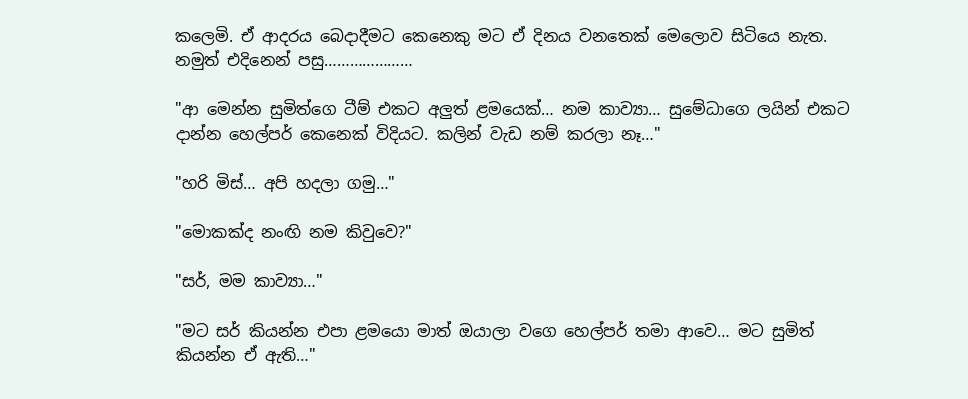කලෙමි. ඒ ආදරය බෙදාදීමට කෙනෙකු මට ඒ දිනය වනතෙක් මෙලොව සිටියෙ නැත. නමුත් එදිනෙන් පසු…………………

"ආ මෙන්න සුමිත්ගෙ ටීම් එකට අලුත් ළමයෙක්… නම කාව්‍යා… සුමේධාගෙ ලයින් එකට දාන්න හෙල්පර් කෙනෙක් විදියට. කලින් වැඩ නම් කරලා නෑ…"

"හරි මිස්… අපි හදලා ගමු…"

"මොකක්ද නංඟි නම කිවුවෙ?"

"සර්, මම කාව්‍යා…"

"මට සර් කියන්න එපා ළමයො මාත් ඔයාලා වගෙ හෙල්පර් තමා ආවෙ… මට සුමිත් කියන්න ඒ ඇති…"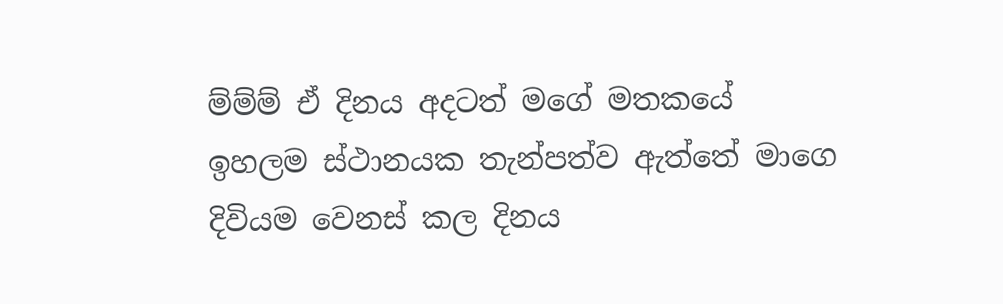ම්ම්ම් ඒ දිනය අදටත් මගේ මතකයේ ඉහලම ස්ථානයක තැන්පත්ව ඇත්තේ මාගෙ දිවියම වෙනස් කල දිනය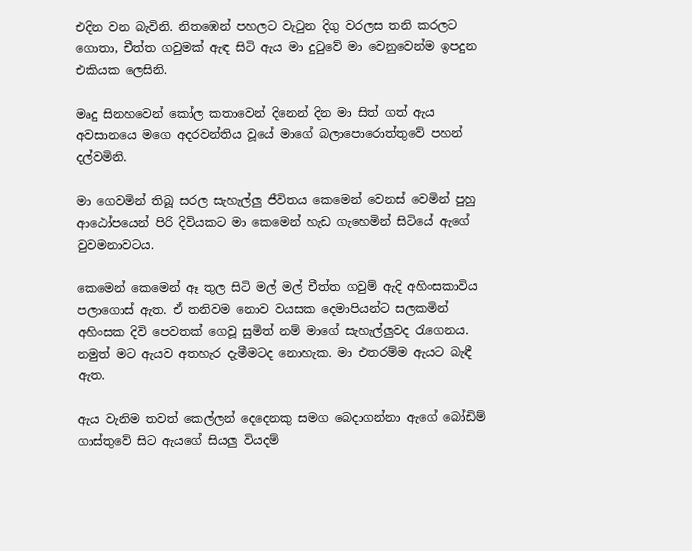එදින වන බැවිනි. නිතඹෙන් පහලට වැටුන දිගු වරලස තනි කරලට ගොතා, චීත්ත ගවුමක් ඇඳ සිටි ඇය මා දුටුවේ මා වෙනුවෙන්ම ඉපදුන එකියක ලෙසිනි.

මෘදු සිනහවෙන් කෝල කතාවෙන් දිනෙන් දින මා සිත් ගත් ඇය අවසානයෙ මගෙ අදරවන්තිය වූයේ මාගේ බලාපොරොත්තුවේ පහන් දල්වමිනි.

මා ගෙවමින් තිබූ සරල සැහැල්ලු ජීවිතය කෙමෙන් වෙනස් වෙමින් පුහු ආඨෝපයෙන් පිරි දිවියකට මා කෙමෙන් හැඩ ගැහෙමින් සිටියේ ඇගේ වුවමනාවටය.

කෙමෙන් කෙමෙන් ඈ තුල සිටි මල් මල් චීත්ත ගවුම් ඇදි අහිංසකාවිය පලාගොස් ඇත. ඒ තනිවම නොව වයසක දෙමාපියන්ට සලකමින් අහිංසක දිවි පෙවතක් ගෙවූ සුමිත් නම් මාගේ සැහැල්ලුවද රැගෙනය. නමුත් මට ඇයව අතහැර දැමීමටද නොහැක. මා එතරම්ම ඇයට බැඳී ඇත.

ඇය වැනිම තවත් කෙල්ලන් දෙදෙනකු සමග බෙදාගන්නා ඇගේ බෝඩිම් ගාස්තුවේ සිට ඇයගේ සියලු වියදම්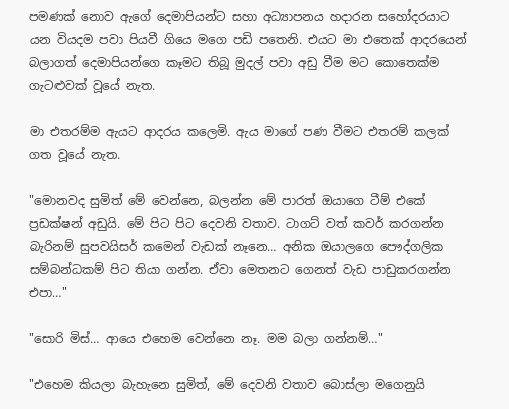පමණක් නොව ඇගේ දෙමාපියන්ට සහා අධ්‍යාපනය හදාරන සහෝදරයාට යන වියදම පවා පියවී ගියෙ මගෙ පඩි පතෙනි. එයට මා එතෙක් ආදරයෙන් බලාගත් දෙමාපියන්ගෙ කෑමට තිබූ මුදල් පවා අඩු වීම මට කොතෙක්ම ගැටළුවක් වූයේ නැත.

මා එතරම්ම ඇයට ආදරය කලෙමි. ඇය මාගේ පණ වීමට එතරම් කලක් ගත වූයේ නැත.

"මොනවද සුමිත් මේ වෙන්නෙ, බලන්න මේ පාරත් ඔයාගෙ ටීම් එකේ ප්‍රඩක්ෂන් අඩුයි. මේ පිට පිට දෙවනි වතාව. ටාගට් වත් කවර් කරගන්න බැරිනම් සුපවයිසර් කමෙන් වැඩක් නෑනෙ… අනික ඔයාලගෙ පෞද්ගලික සම්බන්ධකම් පිට තියා ගන්න. ඒවා මෙතනට ගෙනත් වැඩ පාඩුකරගන්න එපා…"

"සොරි මිස්… ආයෙ එහෙම වෙන්නෙ නෑ. මම බලා ගන්නම්…"

"එහෙම කියලා බැහැනෙ සුමිත්, මේ දෙවනි වතාව බොස්ලා මගෙනුයි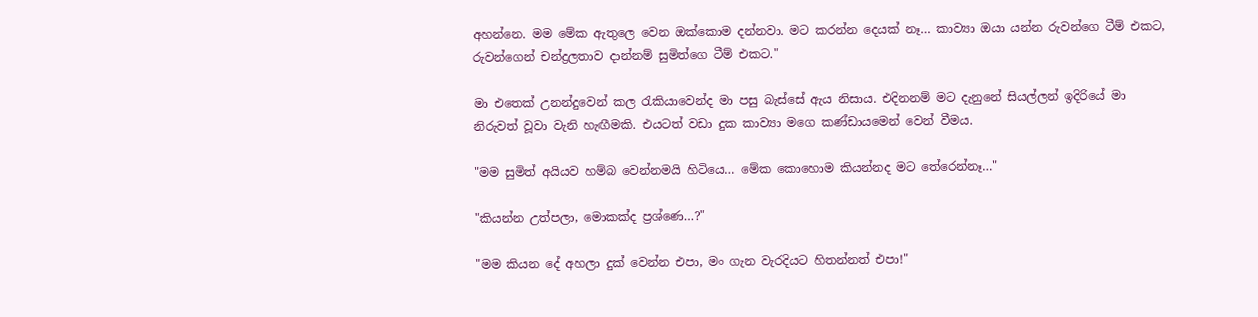අහන්නෙ. මම මේක ඇතුලෙ වෙන ඔක්කොම දන්නවා. මට කරන්න දෙයක් නෑ… කාව්‍යා ඔයා යන්න රුවන්ගෙ ටීම් එකට, රුවන්ගෙන් චන්ද්‍රලතාව දාන්නම් සුමිත්ගෙ ටීම් එකට."

මා එතෙක් උනන්දුවෙන් කල රැකියාවෙන්ද මා පසු බැස්සේ ඇය නිසාය. එදිනනම් මට දැනුනේ සියල්ලන් ඉදිරියේ මා නිරුවත් වූවා වැනි හැඟීමකි. එයටත් වඩා දුක කාව්‍යා මගෙ කණ්ඩායමෙන් වෙන් වීමය.

"මම සුමිත් අයියව හම්බ වෙන්නමයි හිටියෙ… මේක කොහොම කියන්නද මට තේරෙන්නෑ…"

"කියන්න උත්පලා, මොකක්ද ප්‍රශ්ණෙ…?"

"මම කියන දේ අහලා දුක් වෙන්න එපා, මං ගැන වැරදියට හිතන්නත් එපා!"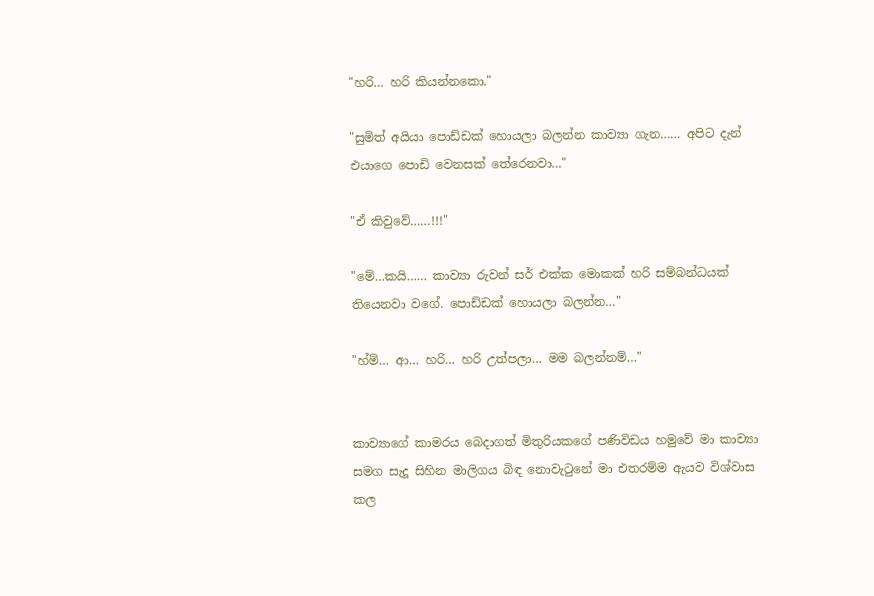"හරි… හරි කියන්නකො."

"සුමිත් අයියා පොඩ්ඩක් හොයලා බලන්න කාව්‍යා ගැන…… අපිට දැන් එයාගෙ පොඩි වෙනසක් තේරෙනවා…"

"ඒ කිවුවේ……!!!"

"මේ…කයි…… කාව්‍යා රුවන් සර් එක්ක මොකක් හරි සම්බන්ධයක් තියෙනවා වගේ. පොඩ්ඩක් හොයලා බලන්න…"

"හ්ම්… ආ… හරි… හරි උත්පලා… මම බලන්නම්…"


කාව්‍යාගේ කාමරය බෙදාගත් මිතුරියකගේ පණිවිඩය හමුවේ මා කාව්‍යා සමග සැදූ සිහින මාලිගය බිඳ නොවැටුනේ මා එතරම්ම ඇයව විශ්වාස කල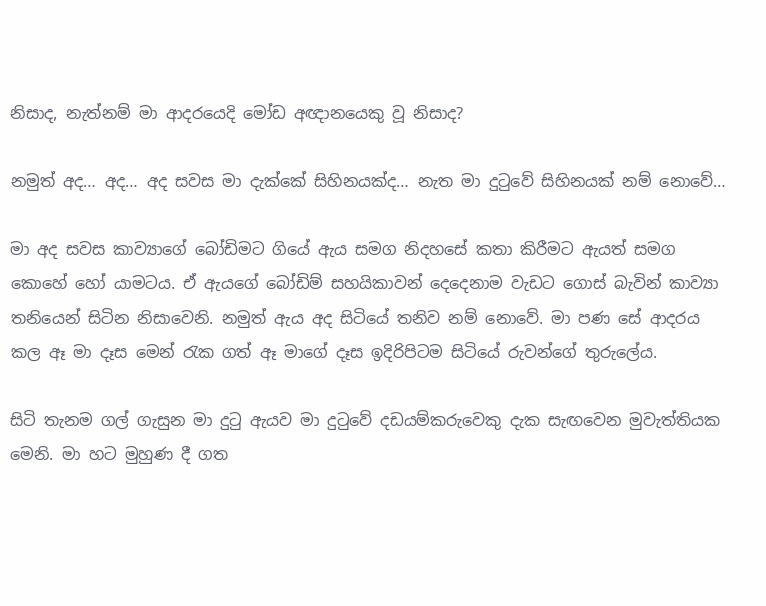නිසාද, නැත්නම් මා ආදරයෙදි මෝඩ අඥානයෙකු වූ නිසාද?

නමුත් අද… අද… අද සවස මා දැක්කේ සිහිනයක්ද… නැත මා දුටුවේ සිහිනයක් නම් නොවේ…

මා අද සවස කාව්‍යාගේ බෝඩිමට ගියේ ඇය සමග නිදහසේ කතා කිරීමට ඇයත් සමග කොහේ හෝ යාමටය. ඒ ඇයගේ බෝඩිම් සහයිකාවන් දෙදෙනාම වැඩට ගොස් බැවින් කාව්‍යා තනියෙන් සිටින නිසාවෙනි. නමුත් ඇය අද සිටියේ තනිව නම් නොවේ. මා පණ සේ ආදරය කල ඈ මා දෑස මෙන් රැක ගත් ඈ මාගේ දෑස ඉදි‍රිපිටම සිටියේ රුවන්ගේ තුරුලේය.

සිටි තැනම ගල් ගැසුන මා දුටු ඇයව මා දුටුවේ දඩයම්කරුවෙකු දැක සැඟවෙන මුවැත්තියක මෙනි. මා හට මුහුණ දී ගත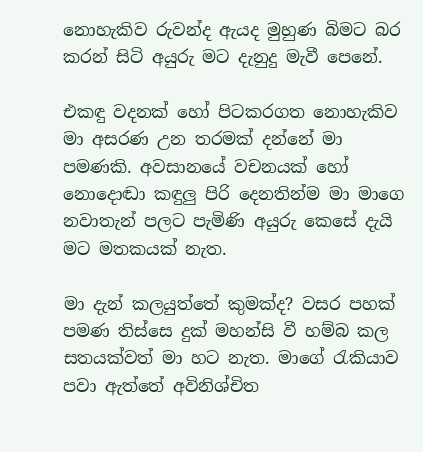නොහැකිව රුවන්ද ඇයද මුහුණ බිමට බර කරන් සිටි අයුරු මට දැනුදු මැවී පෙනේ.

එකඳු වදනක් හෝ පිටකරගත නොහැකිව මා අසරණ උන තරමක් දන්නේ මා පමණකි. අවසාන‍යේ වචනයක් හෝ නොදොඬා කඳුලු පිරි දෙනතින්ම මා මාගෙ නවාතැන් පලට පැමිණි අයුරු කෙසේ දැයි මට මතකයක් නැත.

මා දැන් කලයුත්තේ කුමක්ද? වසර පහක් පමණ තිස්සෙ දුක් මහන්සි වී හම්බ කල සතයක්වත් මා හට නැත. මාගේ රැකියාව පවා ඇත්තේ අවිනිශ්චිත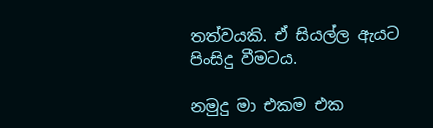තත්වයකි. ඒ සියල්ල ඇයට පිංසිදු වීමටය.

නමුදු මා එකම එක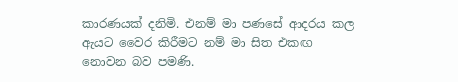කාරණයක් දනිමි. එනම් මා පණසේ ආදරය කල ඇයට වෛර කිරීමට නම් මා සිත එකඟ නොවන බව පමණි.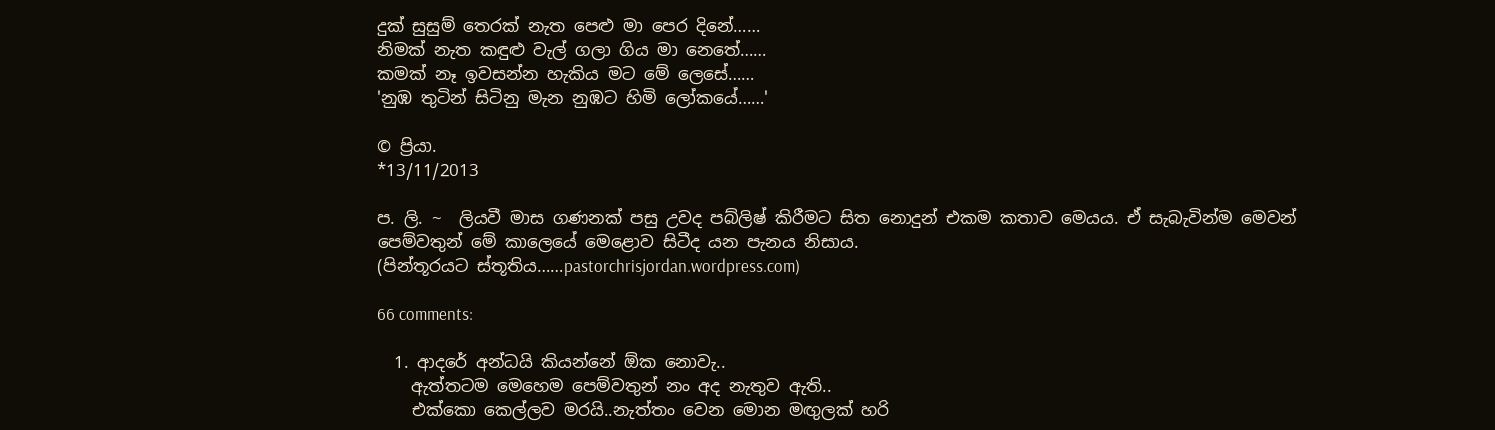දුක් සුසුම් තෙරක් නැත පෙළු මා පෙර දිනේ……
නිමක් නැත කඳුළු වැල් ගලා ගිය මා නෙතේ……
කමක් නෑ ඉවසන්න හැකිය මට මේ ලෙසේ……
'නුඹ තුටින් සිටිනු මැන නුඹට හිමි ලෝකයේ……'

© ප්‍රියා.
*13/11/2013

ප. ලි. ~  ලියවී මාස ගණනක් පසු උවද පබ්ලිෂ් කි‍රීමට සිත නොදුන් එකම කතාව මෙයය. ඒ සැබැවින්ම මෙවන් පෙම්වතුන් මේ කාලෙයේ මෙළොව සිටීද යන පැනය නිසාය.
(පින්තූරයට ස්තූතිය……pastorchrisjordan.wordpress.com)

66 comments:

  1. ආදරේ අන්ධයි කියන්නේ ඕක නොවැ..
    ඇත්තටම මෙහෙම පෙම්වතුන් නං අද නැතුව ඇති..
    එක්කො කෙල්ලව මරයි..නැත්තං වෙන මොන මඟුලක් හරි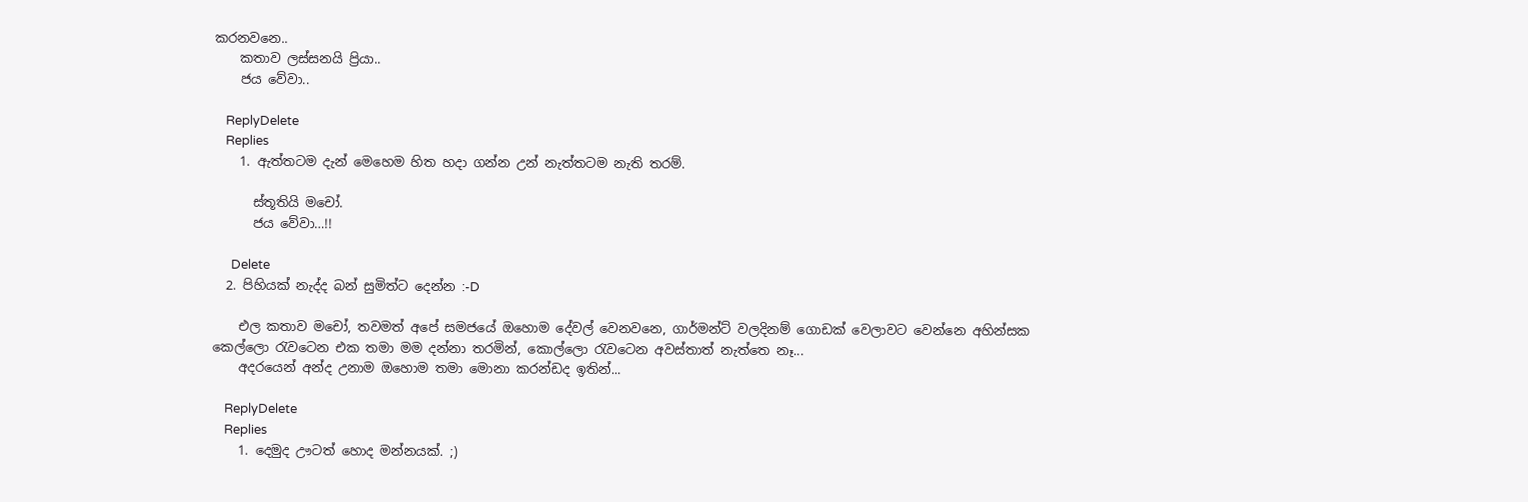කරනවනෙ..
    කතාව ලස්සනයි ප්‍රියා..
    ජය වේවා..

    ReplyDelete
    Replies
    1. ඇත්තටම දැන් මෙහෙම හිත හදා ගන්න උන් නැත්තටම නැති තරම්.

      ස්තූතියි මචෝ.
      ජය වේවා…!!

      Delete
  2. පිහියක් නැද්ද බන් සුමිත්ට දෙන්න :-D

    එල කතාව මචෝ, තවමත් අපේ සමජයේ ඔහොම දේවල් වෙනවනෙ, ගාර්මන්ට් වලදිනම් ගොඩක් වෙලාවට වෙන්නෙ අහින්සක කෙල්ලො රැවටෙන එක තමා මම දන්නා තරමින්, කොල්ලො රැවටෙන අවස්තාත් නැත්තෙ නෑ...
    අදරයෙන් අන්ද උනාම ඔහොම තමා මොනා කරන්ඩද ඉතින්...

    ReplyDelete
    Replies
    1. දෙමුද ඌටත් හොද මන්නයක්. ;)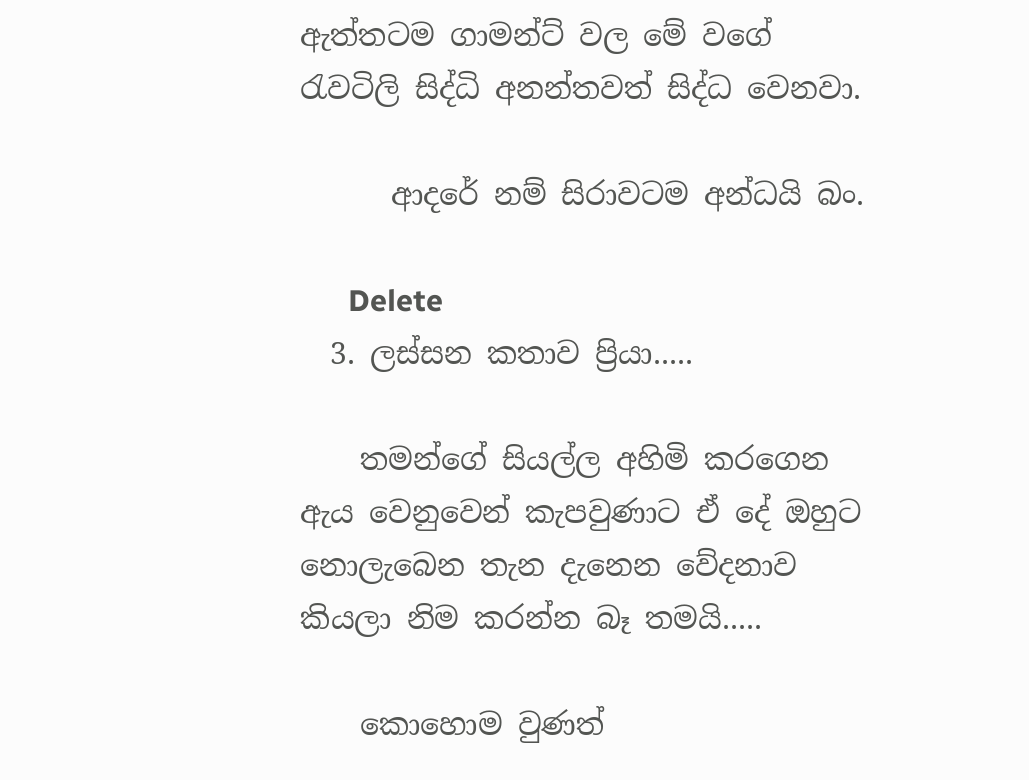ඇත්තටම ගාමන්ට් වල මේ වගේ රැවටිලි සිද්ධි අනන්තවත් සිද්ධ වෙනවා.

      ආදරේ නම් සිරාවටම අන්ධයි බං.

      Delete
  3. ලස්සන කතාව ප්‍රියා.....

    තමන්ගේ සියල්ල අහිමි කරගෙන ඇය වෙනුවෙන් කැපවුණාට ඒ දේ ඔහුට නොලැබෙන තැන දැනෙන වේදනාව කියලා නිම කරන්න බෑ තමයි.....

    කොහොම වුණත්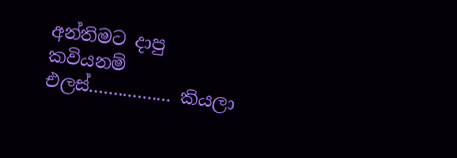අන්තිමට දාපු කවියනම් එලස්................. කියලා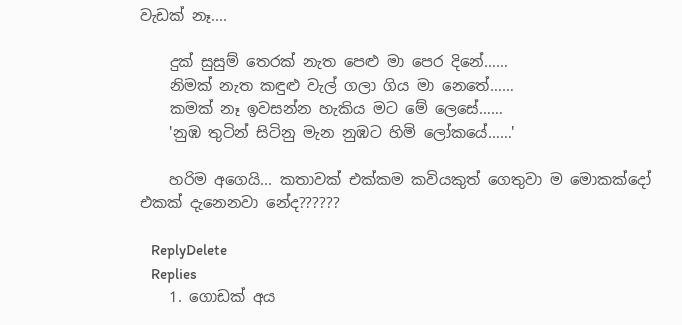වැඩක් නෑ....

    දුක් සුසුම් තෙරක් නැත පෙළු මා පෙර දිනේ……
    නිමක් නැත කඳුළු වැල් ගලා ගිය මා නෙතේ……
    කමක් නෑ ඉවසන්න හැකිය මට මේ ලෙසේ……
    'නුඹ තුටින් සිටිනු මැන නුඹට හිමි ලෝකයේ……'

    හරිම අගෙයි... කතාවක් එක්කම කවියකුත් ගෙතුවා ම මොකක්දෝ එකක් දැනෙනවා නේද??????

    ReplyDelete
    Replies
    1. ගොඩක් අය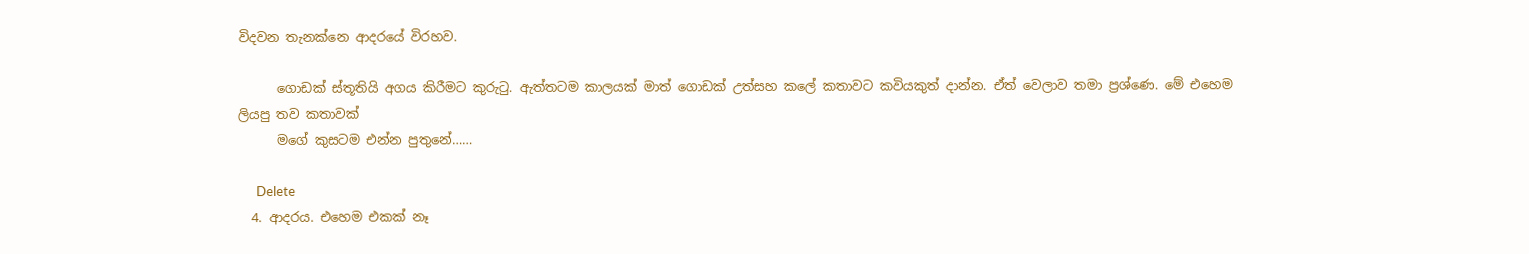විදවන තැනක්නෙ ආදරයේ විරහව.

      ගොඩක් ස්තූතියි අගය කිරීමට කුරුටු. ඇත්තටම කාලයක් මාත් ගොඩක් උත්සහ කලේ කතාවට කවියකුත් දාන්න. ඒත් වෙලාව තමා ප්‍රශ්ණෙ. මේ එහෙම ලි‍යපු තව කතාවක්
      මගේ කුසටම එන්න පුතුනේ……

      Delete
  4. ආදරය. එහෙම එකක් නෑ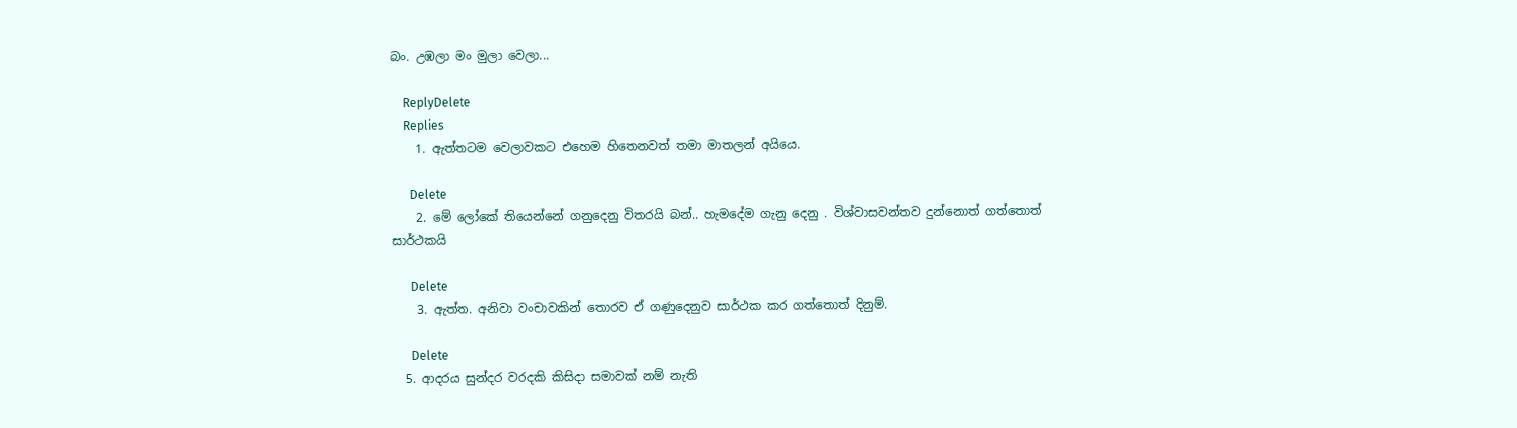බං. උඹලා මං මුලා වෙලා...

    ReplyDelete
    Replies
    1. ඇත්තටම වෙලාවකට එහෙම හිතෙනවත් තමා මාතලන් අයියෙ.

      Delete
    2. මේ ලෝකේ තියෙන්නේ ගනුදෙනු විතරයි බන්.. හැමදේම ගැනු දෙනු . විශ්වාසවන්තව දුන්නොත් ගත්තොත් සාර්ථකයි

      Delete
    3. ඇත්ත. අනිවා වංචාවකින් තොරව ඒ ගණුදෙනුව සාර්ථක කර ගත්තොත් දිනුම්.

      Delete
  5. ආදරය සුන්දර වරදකි කිසිදා සමාවක් නම් නැති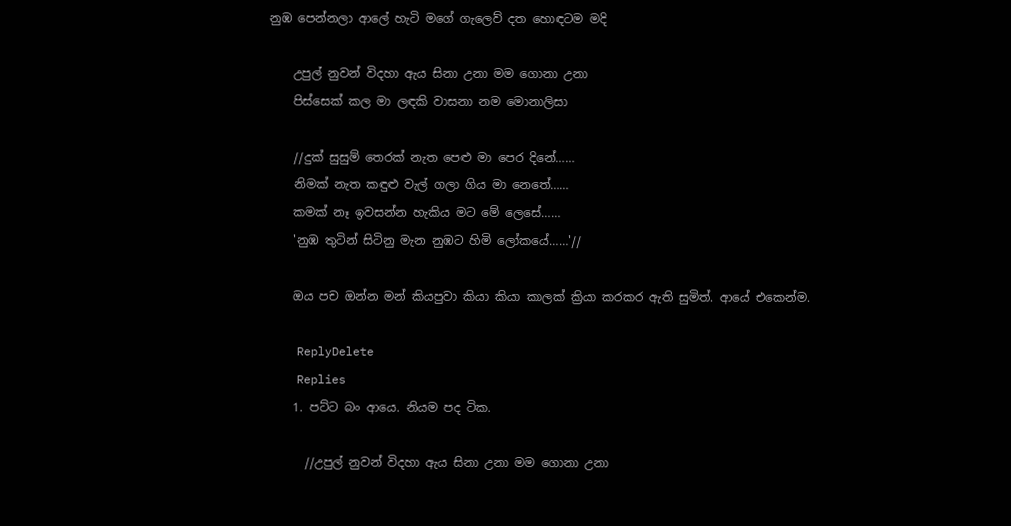නුඹ පෙන්නලා ආලේ හැටි මගේ ගැලෙව් දත හොඳටම මදි

    උපුල් නුවන් විදහා ඇය සිනා උනා මම ගොනා උනා
    පිස්සෙක් කල මා ලඳකි වාසනා නම මොනාලිසා

    //දුක් සුසුම් තෙරක් නැත පෙළු මා පෙර දිනේ……
    නිමක් නැත කඳුළු වැල් ගලා ගිය මා නෙතේ……
    කමක් නෑ ඉවසන්න හැකිය මට මේ ලෙසේ……
    'නුඹ තුටින් සිටිනු මැන නුඹට හිමි ලෝකයේ……'//

    ඔය පච ඔන්න මන් කියපුවා කියා කියා කාලක් ක්‍රියා කරකර ඇති සුමිත්. ආයේ එකෙන්ම.

    ReplyDelete
    Replies
    1. පට්ට බං ආයෙ. නියම පද ටික.

      //උපුල් නුවන් විදහා ඇය සිනා උනා මම ගොනා උනා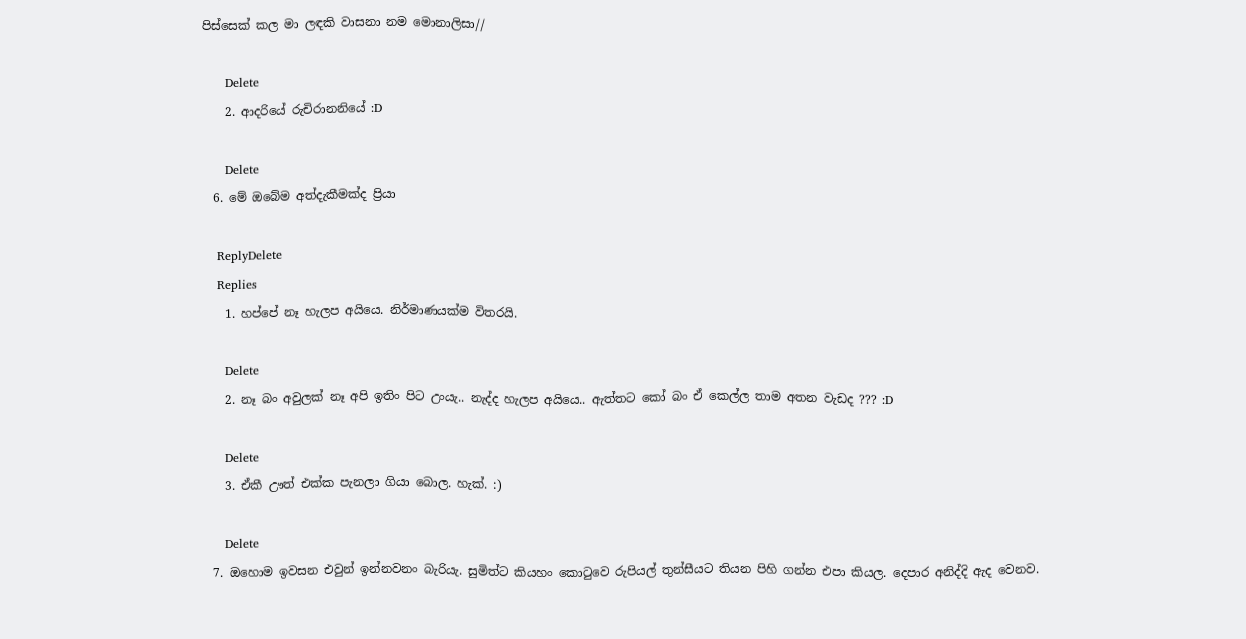පිස්සෙක් කල මා ලඳකි වාසනා නම මොනාලිසා//

      Delete
    2. ආදරියේ රුචිරානනියේ :D

      Delete
  6. මේ ඔබේම අත්දැකීමක්ද ප්‍රියා

    ReplyDelete
    Replies
    1. හප්පේ නෑ හැලප අයියෙ. නිර්මාණයක්ම විතරයි.

      Delete
    2. නෑ බං අවුලක් නෑ අපි ඉතිං පිට උංයැ.. නැද්ද හැලප අයියෙ.. ඇත්‍තට කෝ බං ඒ කෙල්ල තාම අතන වැඩද ??? :D

      Delete
    3. ඒකී ඌත් එක්ක පැනලා ගියා බොල. හැක්. :)

      Delete
  7. ඔහොම ඉවසන එවුන් ඉන්නවනං බැරියැ. සුමිත්ට කියහං කොටුවෙ රුපියල් තුන්සීයට තියන පිහි ගන්න එපා කියල. දෙපාර අනිද්දි ඇද වෙනව.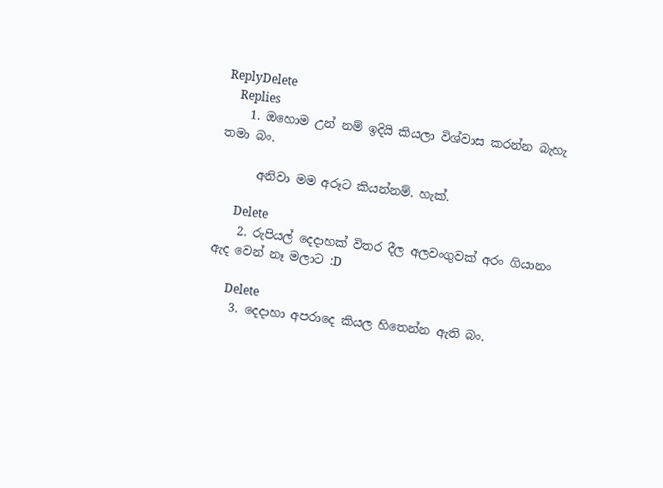ReplyDelete
    Replies
    1. ඔහොම උන් නම් ඉදියි කියලා විශ්වාස කරන්න බැහැ තමා බං.

      අනිවා මම අරූට කියන්නම්. හැක්.

      Delete
    2. රුපියල් දෙදාහක් විතර දීල අලවංගුවක් අරං ගියානං ඇද වෙන් නෑ මලාට :D

      Delete
    3. දෙදාහා අපරාදෙ කියල හිතෙන්න ඇති බං.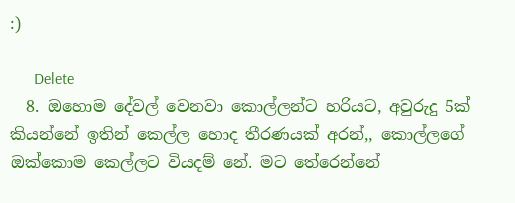:)

      Delete
  8. ඔහොම දේවල් වෙනවා කොල්ලන්ට හරියට, අවුරුදු 5ක් කියන්නේ ඉතින් කෙල්ල හොද තීරණයක් අරන්,, කොල්ලගේ ඔක්කොම කෙල්ලට වියදම් නේ. මට තේරෙන්නේ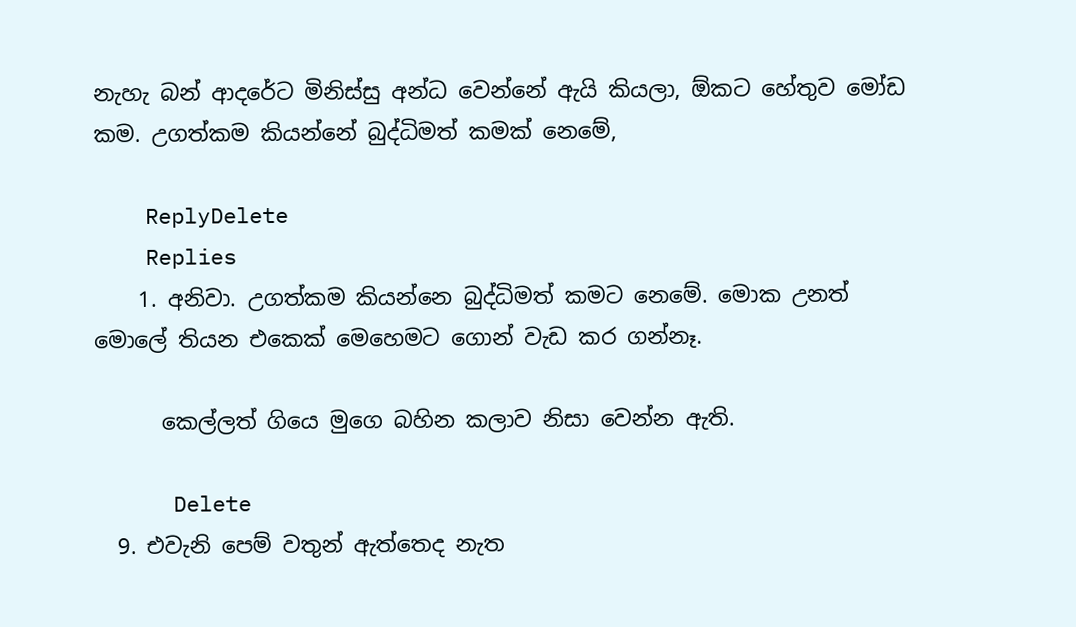නැහැ බන් ආදරේට මිනිස්සු අන්ධ වෙන්නේ ඇයි කියලා, ඕකට හේතුව මෝඩ කම. උගත්කම කියන්නේ බුද්ධිමත් කමක් නෙමේ,

    ReplyDelete
    Replies
    1. අනිවා. උගත්කම කියන්නෙ බුද්ධිමත් කමට නෙමේ. මොක උනත් මොලේ තියන එකෙක් මෙහෙමට ගොන් වැඩ කර ගන්නෑ.

      කෙල්ලත් ගියෙ මුගෙ බහින කලාව නිසා වෙන්න ඇති.

      Delete
  9. එවැනි පෙම් වතුන් ඇත්තෙද නැත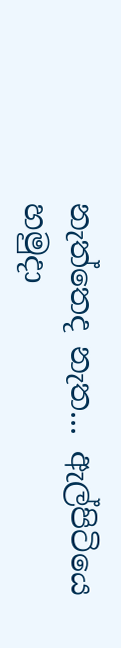නැත්තෙද නැත... ඇල්පිටියෙ හමුදා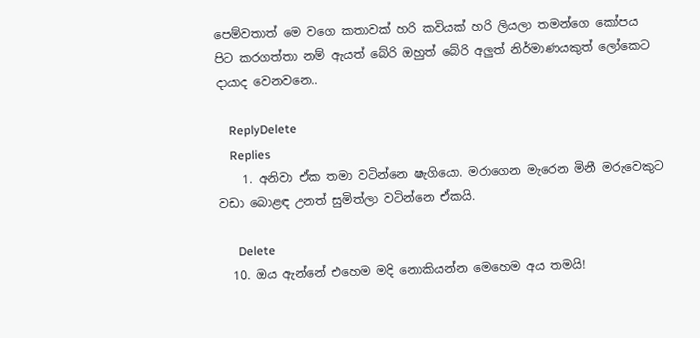පෙම්වතාත් මෙ වගෙ කතාවක් හරි කවියක් හරි ලියලා තමන්ගෙ කෝපය පිට කරගත්තා නම් ඇයත් බේරි ඔහුත් බේරි අලුත් නිර්මාණයකුත් ලෝකෙට දායාද වෙනවනෙ..

    ReplyDelete
    Replies
    1. අනිවා ඒක තමා වටින්නෙ ෂැගියො. මරාගෙන මැරෙන මිනී මරුවෙකුට වඩා බොළඳ උනත් සුමිත්ලා වටින්නෙ ඒකයි.

      Delete
  10. ඔය ඇන්නේ එහෙම මදි නොකියන්න මෙහෙම අය තමයි!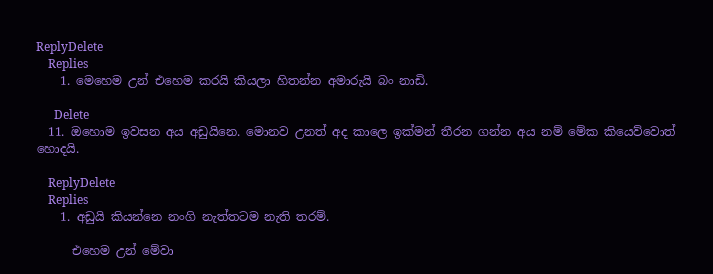ReplyDelete
    Replies
    1. මෙහෙම උන් එහෙම කරයි කියලා හිතන්න අමාරුයි බං නාඩි.

      Delete
  11. ඔහොම ඉවසන අය අඩුයිනෙ. මොනව උනත් අද කාලෙ ඉක්මන් තීරන ගන්න අය නම් මේක කියෙව්වොත් හොදයි.

    ReplyDelete
    Replies
    1. අඩුයි කියන්නෙ නංගි නැත්තටම නැති තරම්.

      එහෙම උන් මේවා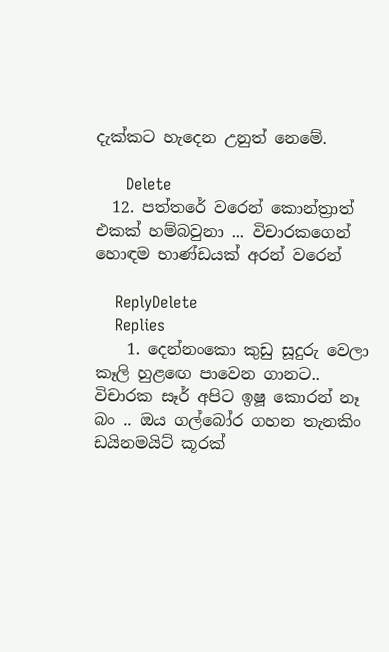දැක්කට හැදෙන උනුත් නෙමේ.

      Delete
  12. පත්තරේ වරෙන් කොන්ත්‍රාත් එකක් හම්බවුනා ... විචාරකගෙන් හොඳම භාණ්ඩයක් අරන් වරෙන්

    ReplyDelete
    Replies
    1. දෙන්නංකො කුඩු සූදුරු වෙලා කෑලි හුළඟෙ පාවෙන ගානට.. විචාරක සෑර් අපිට ඉෂූ කොරන් නෑ බං .. ඔය ගල්බෝර ගහන තැනකිං ඩයිනමයිට් කූරක්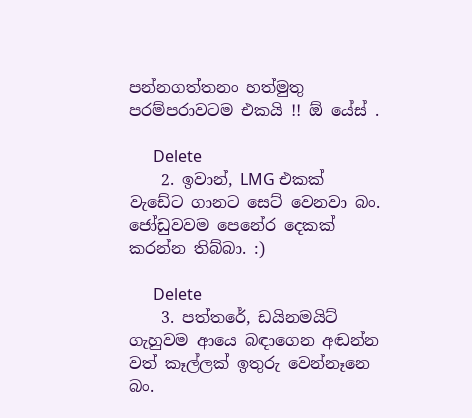පන්නගත්තනං හත්මුතු පරම්පරාවටම එකයි !! ඕ යේස් .

      Delete
    2. ඉවාන්, LMG එකක් වැඩේට ගානට සෙට් වෙනවා බං. ජෝඩුවවම පෙනේර දෙකක් කරන්න තිබ්බා. :)

      Delete
    3. පත්තරේ, ඩයිනමයිට් ගැහුවම ආයෙ බඳාගෙන අඬන්න වත් කෑල්ලක් ඉතුරු වෙන්නෑනෙ බං.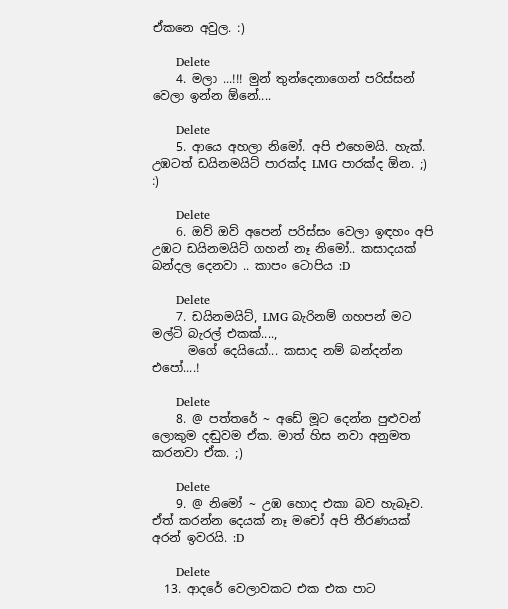ඒකනෙ අවුල. :)

      Delete
    4. මලා ...!!! මුන් තුන්දෙනාගෙන් පරිස්සන් වෙලා ඉන්න ඕනේ....

      Delete
    5. ආයෙ අහලා නිමෝ. අපි එහෙමයි. හැක්. උඹටත් ඩයිනමයිට් පාරක්ද LMG පාරක්ද ඕන. ;) :)

      Delete
    6. ඔව් ඔව් අපෙන් පරිස්සං වෙලා ඉඳහං අපි උඹට ඩයිනමයිට් ගහන් නෑ නිමෝ.. කසාදයක් බන්දල දෙනවා .. කාපං ටොපිය :D

      Delete
    7. ඩයිනමයිට්, LMG බැරිනම් ගහපන් මට මල්ටි බැරල් එකක්....,
      මගේ දෙයියෝ... කසාද නම් බන්දන්න එපෝ....!

      Delete
    8. @ පත්තරේ ~ අඩේ මූට දෙන්න පුළුවන් ලොකුම දඬුවම ඒක. මාත් හිස නවා අනුමත කරනවා ඒක. ;)

      Delete
    9. @ නිමෝ ~ උඹ හොද එකා බව හැබෑව. ඒත් කරන්න දෙයක් නෑ මචෝ අපි තීරණයක් අරන් ඉවරයි. :D

      Delete
  13. ආදරේ වෙලාවකට එක එක පාට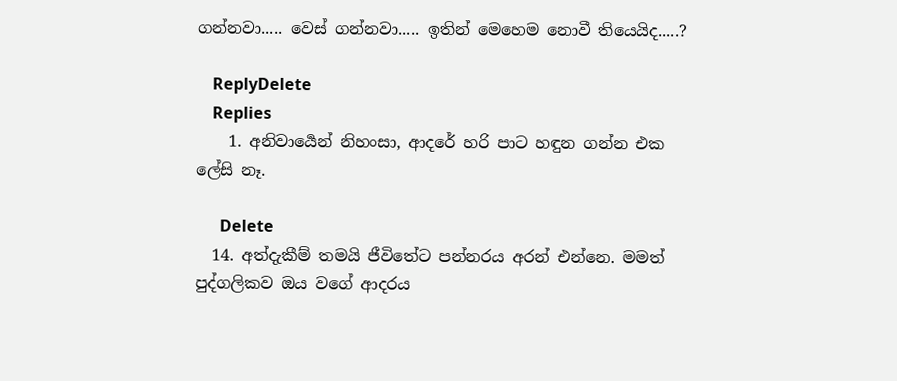ගන්නවා..... වෙස් ගන්නවා..... ඉතින් මෙහෙම නොවී තියෙයිද.....?

    ReplyDelete
    Replies
    1. අනිවාර්‍යෙන් නිහංසා, ආදරේ හරි පාට හඳුන ගන්න එක ලේසි නෑ.

      Delete
  14. අත්දැකීම් තමයි ජීවිතේට පන්නරය අරන් එන්නෙ. මමත් පුද්ගලිකව ඔය වගේ ආදරය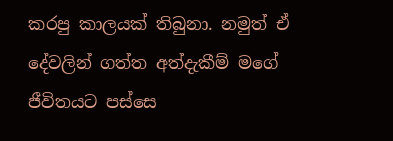කරපු කාලයක් තිබුනා. නමුත් ඒ දේවලින් ගත්ත අත්දැකීම් මගේ ජීවිතයට පස්සෙ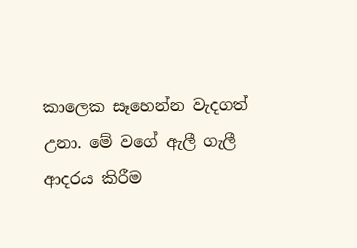කාලෙක සෑහෙන්න වැදගත් උනා. මේ වගේ ඇලී ගැලී ආදරය කිරීම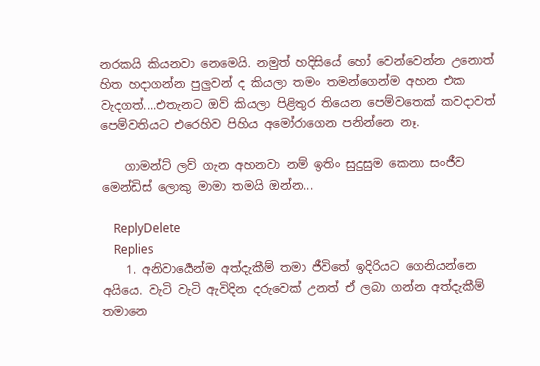නරකයි කියනවා නෙමෙයි. නමුත් හදිසියේ හෝ වෙන්වෙන්න උනොත් හිත හදාගන්න පුලුවන් ද කියලා තමං තමන්ගෙන්ම අහන එක වැදගත්....එතැනට ඔව් කියලා පිළිතුර තියෙන පෙම්වතෙක් කවදාවත් පෙම්වතියට එරෙහිව පිහිය අමෝරාගෙන පනින්නෙ නෑ.

    ගාමන්ට් ලව් ගැන අහනවා නම් ඉතිං සුදුසුම කෙනා සංජීව මෙන්ඩිස් ලොකු මාමා තමයි ඔන්න...

    ReplyDelete
    Replies
    1. අනිවාර්‍යෙන්ම අත්දැකීම් තමා ජීවිතේ ඉදිරියට ගෙනියන්නෙ අයියෙ. වැටි වැටි ඇවිදින දරුවෙක් උනත් ඒ ලබා ගන්න අත්දැකීම් තමානෙ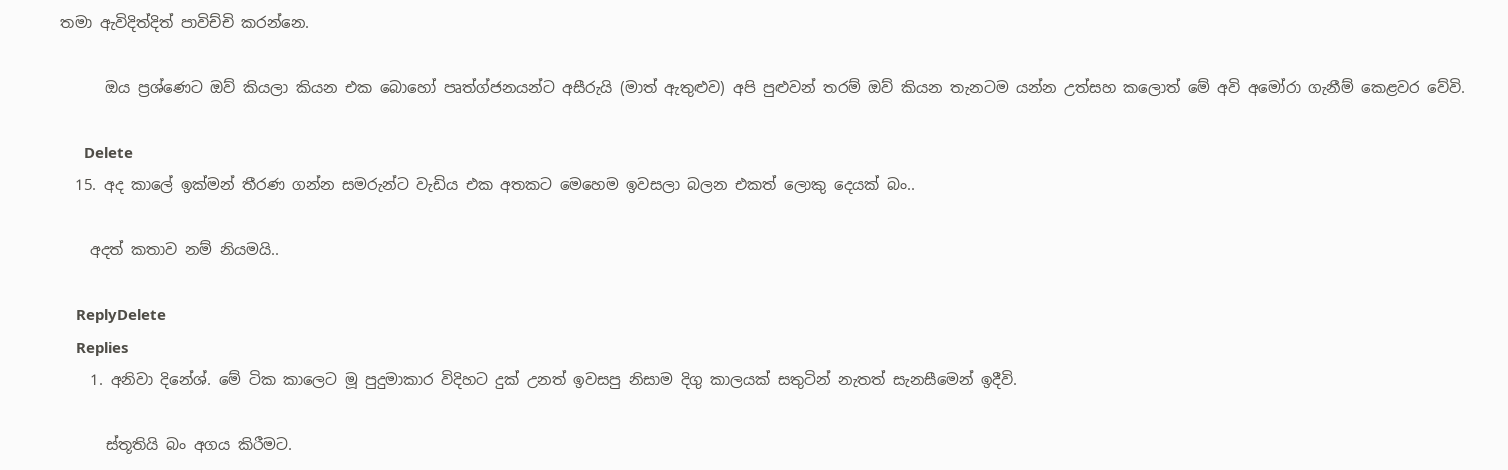තමා ඇවිදිත්දිත් පාවිච්චි කරන්නෙ.

      ඔය ප්‍රශ්ණෙට ඔව් කියලා කියන එක බොහෝ පෘත්ග්ජනයන්ට අසීරු‍යි (මාත් ඇතුළුව) අපි පුළුවන් තරම් ඔව් කියන තැනටම යන්න උත්සහ කලොත් මේ අවි අමෝරා ගැනීම් කෙළවර වේවි.

      Delete
  15. අද කාලේ ඉක්මන් තීරණ ගන්න සමරුන්ට වැඩිය එක අතකට මෙහෙම ඉවසලා බලන එකත් ලොකු දෙයක් බං..

    අදත් කතාව නම් නියමයි..

    ReplyDelete
    Replies
    1. අනිවා දිනේශ්. මේ ටික කාලෙට මූ පුදුමාකාර විදිහට දුක් උනත් ඉවසපු නිසාම දිගු කාලයක් සතුටින් නැතත් සැනසීමෙන් ඉදීවි.

      ස්තූතියි බං අගය කි‍රීමට.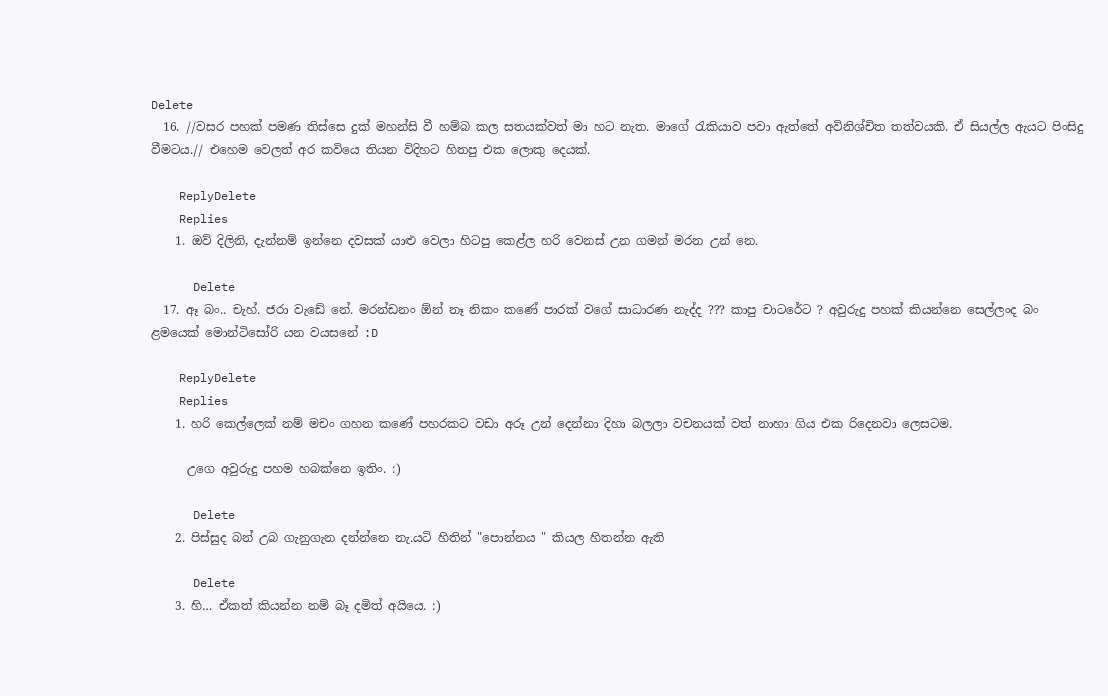Delete
  16. //වසර පහක් පමණ තිස්සෙ දුක් මහන්සි වී හම්බ කල සතයක්වත් මා හට නැත. මාගේ රැකියාව පවා ඇත්තේ අවිනිශ්චිත තත්වයකි. ඒ සියල්ල ඇයට පිංසිදු වීමටය.// එහෙම වෙලත් අර කවියෙ තියන විදිහට හිතපු එක ලොකු දෙයක්.

    ReplyDelete
    Replies
    1. ඔව් දිලිනි, දැන්නම් ඉන්නෙ දවසක් යාළු වෙලා හිටපු කෙළ්ල හරි වෙනස් උන ගමන් මරන උන් නෙ.

      Delete
  17. ඈ බං.. චැහ්. ජරා වැඩේ නේ. මරන්ඩනං ඕන් නෑ නිකං කණේ පාරක් වගේ සාධාරණ නැද්ද ??? කාපු චාටරේට ? අවුරුදු පහක් කියන්නෙ සෙල්ලංද බං ළමයෙක් මොන්‍ටිසෝරි යන වයසනේ :D

    ReplyDelete
    Replies
    1. හරි කෙල්ලෙක් නම් මචං ගහන කණේ පහරකට වඩා අරූ උන් දෙන්නා දිහා බලලා වචනයක් වත් නාහා ගිය එක රිදෙනවා ලෙසටම.

      උගෙ අවුරුදු පහම හබක්නෙ ඉතිං. :)

      Delete
    2. පිස්සුද බන් උබ ගැනුගැන දන්න්නෙ නැ.යටි හිතින් "පොන්නය " කියල හිතන්න ඇති

      Delete
    3. හි… ඒකත් කියන්න නම් බෑ දමිත් අයියෙ. :)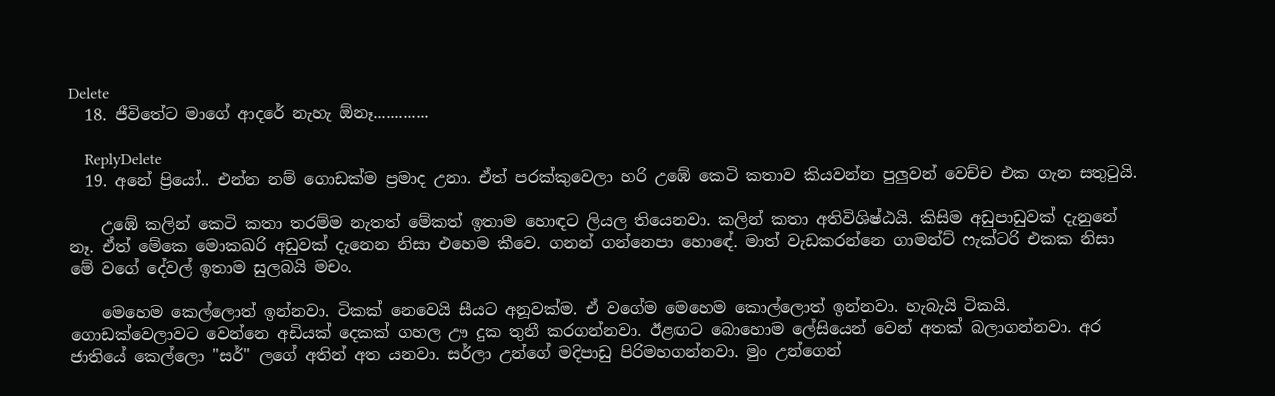Delete
  18. ජීවිතේට මාගේ ආදරේ නැහැ ඕනෑ.............

    ReplyDelete
  19. අනේ ප්‍රියෝ.. එන්න නම් ගොඩක්ම ප්‍රමාද උනා. ඒත් පරක්කුවෙලා හරි උඹේ කෙටි කතාව කියවන්න පුලුවන් වෙච්ච එක ගැන සතුටුයි.

    උඹේ කලින් කෙටි කතා තරම්ම නැතත් මේකත් ඉතාම හොඳට ලියල තියෙනවා. කලින් කතා අතිවිශිෂ්ඨයි. කිසිම අඩුපාඩුවක් දැනුනේ නෑ. ඒත් මේකෙ මොකඛරි අඩුවක් දැනෙන නිසා එහෙම කීවෙ. ගනන් ගන්නෙපා හොඳේ. මාත් වැඩකරන්නෙ ගාමන්ට් ෆැක්ටරි එකක නිසා මේ වගේ දේවල් ඉතාම සුලබයි මචං.

    මෙහෙම කෙල්ලොත් ඉන්නවා. ටිකක් නෙවෙයි සීයට අනූවක්ම. ඒ වගේම මෙහෙම කොල්ලොත් ඉන්නවා. හැබැයි ටිකයි. ගොඩක්වෙලාවට වෙන්නෙ අඩියක් දෙකක් ගහල ඌ දුක තුනී කරගන්නවා. ඊළඟට බොහොම ලේසියෙන් වෙන් අතක් බලාගන්නවා. අර ජාතියේ කෙල්ලො "සර්" ලගේ අතින් අත යනවා. සර්ලා උන්ගේ මදිපාඩු පිරිමහගන්නවා. මුං උන්ගෙන්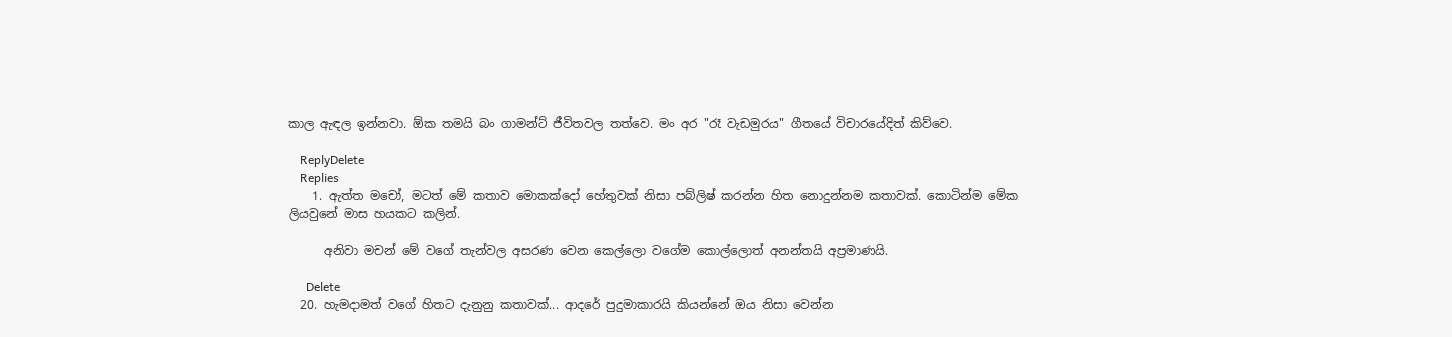කාල ඇඳල ඉන්නවා. ඕක තමයි බං ගාමන්ට් ජීවිතවල තත්වෙ. මං අර "රෑ වැඩමුරය" ගීතයේ විචාරයේදිත් කිව්වෙ.

    ReplyDelete
    Replies
    1. ඇත්ත මචෝ, මටත් මේ කතාව මොකක්දෝ හේතුවක් නිසා පබ්ලිෂ් කරන්න හිත නොදුන්නම කතාවක්. කොටින්ම මේක ලියවුනේ මාස හයකට කලින්.

      අනිවා මචන් මේ වගේ තැන්වල අසරණ වෙන කෙල්ලො වගේම කොල්ලොත් අනන්තයි අප්‍රමාණයි.

      Delete
  20. හැමදාමත් වගේ හිතට දැනුනු කතාවක්... ආදරේ පුදුමාකාරයි කියන්නේ ඔය නිසා වෙන්න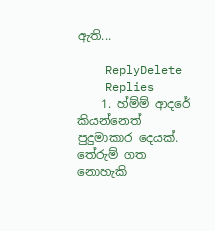ඇති...

    ReplyDelete
    Replies
    1. හ්ම්ම් ආදරේ කියන්නෙත් පුදුමාකාර දෙයක්. තේරුම් ගත නොහැකි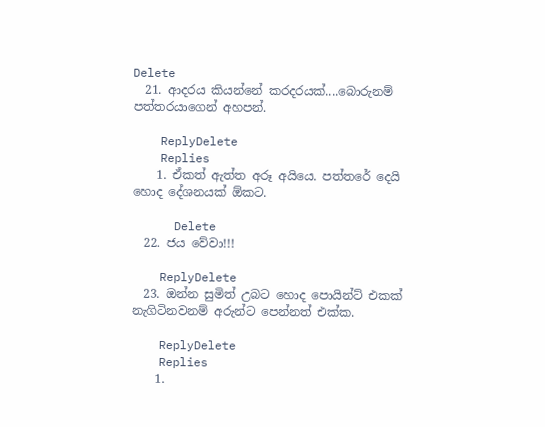Delete
  21. ආදරය කියන්නේ කරදරයක්....බොරුනම් පත්තරයාගෙන් අහපන්.

    ReplyDelete
    Replies
    1. ඒකත් ඇත්ත අරූ අයියෙ. පත්තරේ දෙයි හොද දේශනයක් ඕකට.

      Delete
  22. ජය වේවා!!!

    ReplyDelete
  23. ඔන්න සුමිත් උබට හොද පොයින්ට් එකක් නැගිටිනවනම් අරුන්ට පෙන්නත් එක්ක.

    ReplyDelete
    Replies
    1.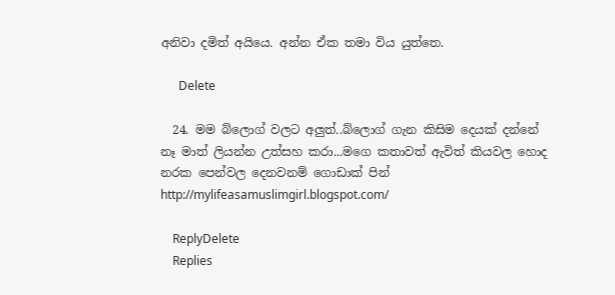අනිවා දමිත් අයියෙ. අන්න ඒක තමා විය යුත්තෙ.

      Delete

  24. මම බ්ලොග් වලට අලුත්..බ්ලොග් ගැන කිසිම දෙයක් දන්නේ නෑ මාත් ලියන්න උත්සහ කරා...මගෙ කතාවත් ඇවිත් කියවල හොද නරක පෙන්වල දෙනවනම් ගොඩාක් පින් http://mylifeasamuslimgirl.blogspot.com/

    ReplyDelete
    Replies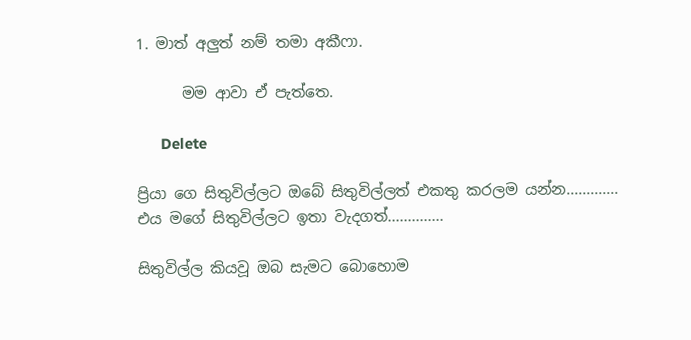1. මාත් අලුත් නම් තමා අකීෆා.

      මම ආවා ඒ පැත්තෙ.

      Delete

ප්‍රියා ගෙ සිතුවිල්ලට ඔබේ සිතුවිල්ලත් එකතු කරලම යන්න.............
එය මගේ සිතුවිල්ලට ඉතා වැදගත්..............

සිතුවිල්ල කියවූ ඔබ සැමට බොහොම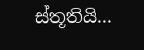ස්තූතියි...